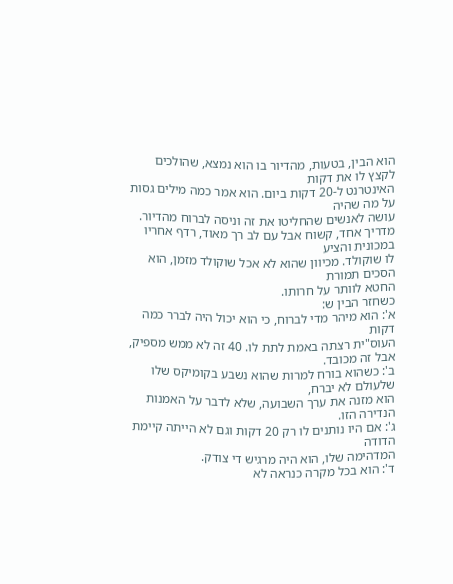הוא הבין, בטעות, מהדיור בו הוא נמצא, שהולכים לקצץ לו את דקות
האינטרנט ל-20 דקות ביום. הוא אמר כמה מילים גסות על מה שהיה
עושה לאנשים שהחליטו את זה וניסה לברוח מהדיור.
מדריך אחד, קשוח אבל עם לב רך מאוד, רדף אחריו במכונית והציע
לו שוקולד. מכיוון שהוא לא אכל שוקולד מזמן, הוא הסכים תמורת
החטא לוותר על חרותו.
כשחזר הבין ש:
א': הוא מיהר מדי לברוח, כי הוא יכול היה לברר כמה דקות
העוס"ית רצתה באמת לתת לו. 40 זה לא ממש מספיק, אבל זה מכובד.
ב': כשהוא בורח למרות שהוא נשבע בקומיקס שלו שלעולם לא יברח,
הוא מזנה את ערך השבועה, שלא לדבר על האמנות הנדירה הזו.
ג': אם היו נותנים לו רק 20 דקות וגם לא הייתה קיימת הדודה
המדהימה שלו, הוא היה מרגיש די צודק.
ד': הוא בכל מקרה כנראה לא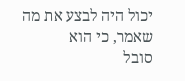יכול היה לבצע את מה שאמר, כי הוא
סובל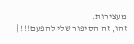מעצירות.
זהו, זה הסיפור שלי להפעם!!! |